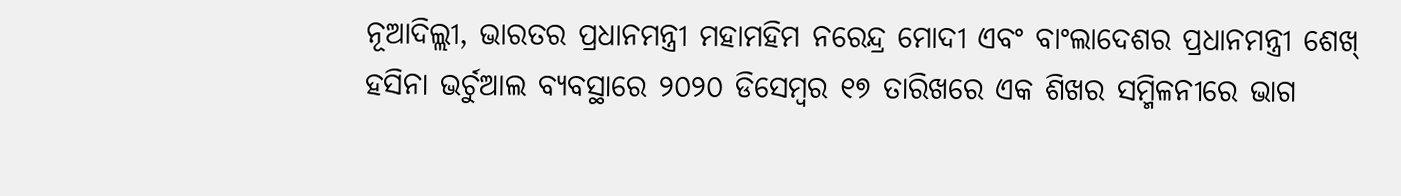ନୂଆଦିଲ୍ଲୀ, ଭାରତର ପ୍ରଧାନମନ୍ତ୍ରୀ ମହାମହିମ ନରେନ୍ଦ୍ର ମୋଦୀ ଏବଂ ବାଂଲାଦେଶର ପ୍ରଧାନମନ୍ତ୍ରୀ ଶେଖ୍ ହସିନା ଭର୍ଚୁଆଲ ବ୍ୟବସ୍ଥାରେ ୨୦୨୦ ଡିସେମ୍ବର ୧୭ ତାରିଖରେ ଏକ ଶିଖର ସମ୍ମିଳନୀରେ ଭାଗ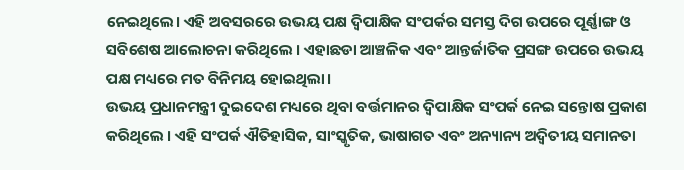ନେଇଥିଲେ। ଏହି ଅବସରରେ ଉଭୟ ପକ୍ଷ ଦ୍ୱିପାକ୍ଷିକ ସଂପର୍କର ସମସ୍ତ ଦିଗ ଉପରେ ପୂର୍ଣ୍ଣାଙ୍ଗ ଓ ସବିଶେଷ ଆଲୋଚନା କରିଥିଲେ । ଏହାଛଡା ଆଞ୍ଚଳିକ ଏବଂ ଆନ୍ତର୍ଜାତିକ ପ୍ରସଙ୍ଗ ଉପରେ ଉଭୟ ପକ୍ଷ ମଧ୍ୟରେ ମତ ବିନିମୟ ହୋଇଥିଲା।
ଉଭୟ ପ୍ରଧାନମନ୍ତ୍ରୀ ଦୁଇଦେଶ ମଧ୍ୟରେ ଥିବା ବର୍ତ୍ତମାନର ଦ୍ୱିପାକ୍ଷିକ ସଂପର୍କ ନେଇ ସନ୍ତୋଷ ପ୍ରକାଶ କରିଥିଲେ । ଏହି ସଂପର୍କ ଐତିହାସିକ, ସାଂସ୍କୃତିକ, ଭାଷାଗତ ଏବଂ ଅନ୍ୟାନ୍ୟ ଅଦ୍ୱିତୀୟ ସମାନତା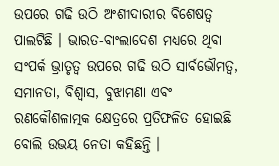ଉପରେ ଗଢି ଉଠି ଅଂଶୀଦାରୀର ବିଶେଷତ୍ୱ ପାଲଟିଛି । ଭାରତ-ବାଂଲାଦେଶ ମଧ୍ୟରେ ଥିବା ସଂପର୍କ ଭ୍ରାତୃତ୍ୱ ଉପରେ ଗଢି ଉଠି ସାର୍ବଭୌମତ୍ୱ, ସମାନତା, ବିଶ୍ୱାସ, ବୁଝାମଣା ଏବଂ ରଣକୌଶଳାତ୍ମକ କ୍ଷେତ୍ରରେ ପ୍ରତିଫଳିତ ହୋଇଛି ବୋଲି ଉଭୟ ନେତା କହିଛନ୍ତି ।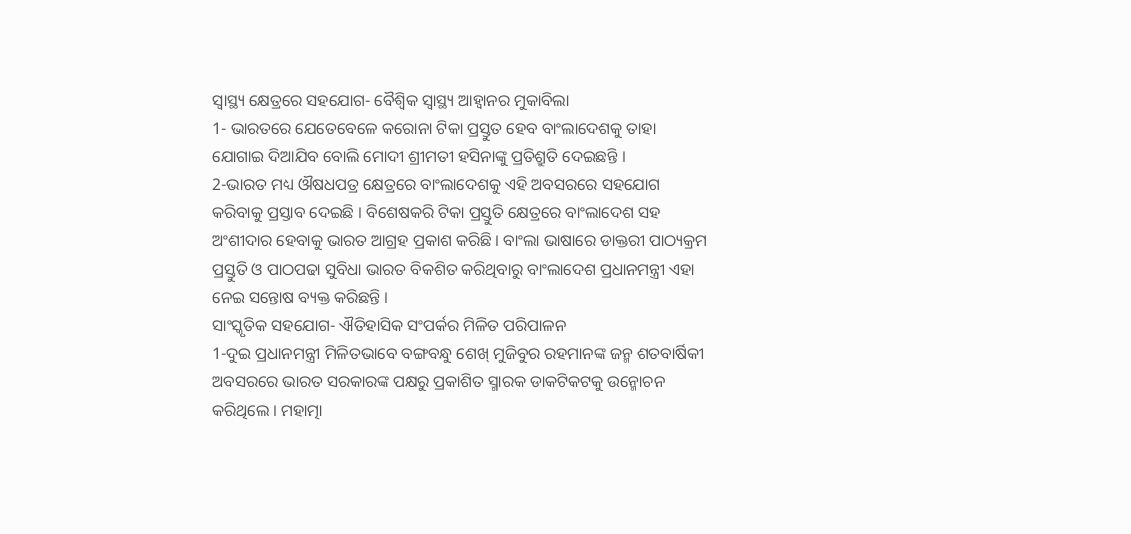ସ୍ୱାସ୍ଥ୍ୟ କ୍ଷେତ୍ରରେ ସହଯୋଗ- ବୈଶ୍ୱିକ ସ୍ୱାସ୍ଥ୍ୟ ଆହ୍ୱାନର ମୁକାବିଲା
1- ଭାରତରେ ଯେତେବେଳେ କରୋନା ଟିକା ପ୍ରସ୍ତୁତ ହେବ ବାଂଲାଦେଶକୁ ତାହା ଯୋଗାଇ ଦିଆଯିବ ବୋଲି ମୋଦୀ ଶ୍ରୀମତୀ ହସିନାଙ୍କୁ ପ୍ରତିଶ୍ରୁତି ଦେଇଛନ୍ତି ।
2-ଭାରତ ମଧ୍ୟ ଔଷଧପତ୍ର କ୍ଷେତ୍ରରେ ବାଂଲାଦେଶକୁ ଏହି ଅବସରରେ ସହଯୋଗ କରିବାକୁ ପ୍ରସ୍ତାବ ଦେଇଛି । ବିଶେଷକରି ଟିକା ପ୍ରସ୍ତୁତି କ୍ଷେତ୍ରରେ ବାଂଲାଦେଶ ସହ ଅଂଶୀଦାର ହେବାକୁ ଭାରତ ଆଗ୍ରହ ପ୍ରକାଶ କରିଛି । ବାଂଲା ଭାଷାରେ ଡାକ୍ତରୀ ପାଠ୍ୟକ୍ରମ ପ୍ରସ୍ତୁତି ଓ ପାଠପଢା ସୁବିଧା ଭାରତ ବିକଶିତ କରିଥିବାରୁ ବାଂଲାଦେଶ ପ୍ରଧାନମନ୍ତ୍ରୀ ଏହା ନେଇ ସନ୍ତୋଷ ବ୍ୟକ୍ତ କରିଛନ୍ତି ।
ସାଂସ୍କୃତିକ ସହଯୋଗ- ଐତିହାସିକ ସଂପର୍କର ମିଳିତ ପରିପାଳନ
1-ଦୁଇ ପ୍ରଧାନମନ୍ତ୍ରୀ ମିଳିତଭାବେ ବଙ୍ଗବନ୍ଧୁ ଶେଖ୍ ମୁଜିବୁର ରହମାନଙ୍କ ଜନ୍ମ ଶତବାର୍ଷିକୀ ଅବସରରେ ଭାରତ ସରକାରଙ୍କ ପକ୍ଷରୁ ପ୍ରକାଶିତ ସ୍ମାରକ ଡାକଟିକଟକୁ ଉନ୍ମୋଚନ କରିଥିଲେ । ମହାତ୍ମା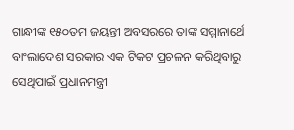ଗାନ୍ଧୀଙ୍କ ୧୫୦ତମ ଜୟନ୍ତୀ ଅବସରରେ ତାଙ୍କ ସମ୍ମାନାର୍ଥେ ବାଂଲାଦେଶ ସରକାର ଏକ ଟିକଟ ପ୍ରଚଳନ କରିଥିବାରୁ ସେଥିପାଇଁ ପ୍ରଧାନମନ୍ତ୍ରୀ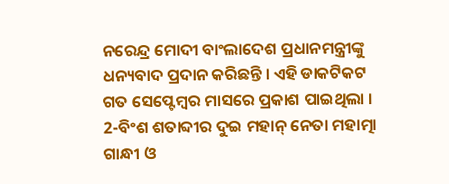ନରେନ୍ଦ୍ର ମୋଦୀ ବାଂଲାଦେଶ ପ୍ରଧାନମନ୍ତ୍ରୀଙ୍କୁ ଧନ୍ୟବାଦ ପ୍ରଦାନ କରିଛନ୍ତି । ଏହି ଡାକଟିକଟ ଗତ ସେପ୍ଟେମ୍ବର ମାସରେ ପ୍ରକାଶ ପାଇଥିଲା ।
2-ବିଂଶ ଶତାବ୍ଦୀର ଦୁଇ ମହାନ୍ ନେତା ମହାତ୍ମା ଗାନ୍ଧୀ ଓ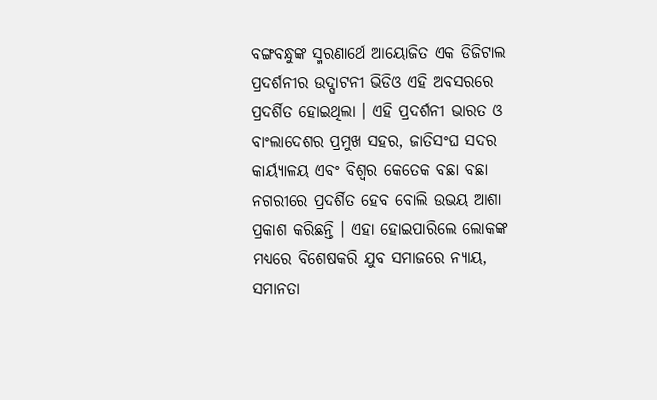ବଙ୍ଗବନ୍ଧୁଙ୍କ ସ୍ମରଣାର୍ଥେ ଆୟୋଜିତ ଏକ ଡିଜିଟାଲ ପ୍ରଦର୍ଶନୀର ଉଦ୍ଘାଟନୀ ଭିଡିଓ ଏହି ଅବସରରେ ପ୍ରଦର୍ଶିତ ହୋଇଥିଲା । ଏହି ପ୍ରଦର୍ଶନୀ ଭାରତ ଓ ବାଂଲାଦେଶର ପ୍ରମୁଖ ସହର, ଜାତିସଂଘ ସଦର କାର୍ୟ୍ୟାଳୟ ଏବଂ ବିଶ୍ୱର କେତେକ ବଛା ବଛା ନଗରୀରେ ପ୍ରଦର୍ଶିତ ହେବ ବୋଲି ଉଭୟ ଆଶା ପ୍ରକାଶ କରିଛନ୍ତି । ଏହା ହୋଇପାରିଲେ ଲୋକଙ୍କ ମଧ୍ୟରେ ବିଶେଷକରି ଯୁବ ସମାଜରେ ନ୍ୟାୟ, ସମାନତା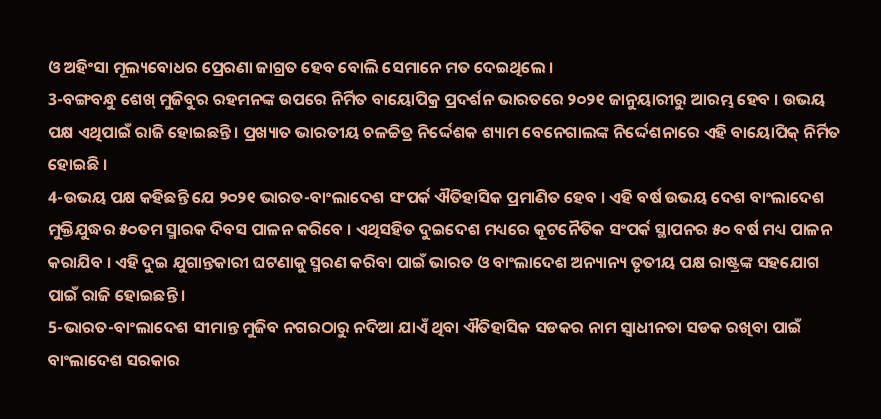ଓ ଅହିଂସା ମୂଲ୍ୟବୋଧର ପ୍ରେରଣା ଜାଗ୍ରତ ହେବ ବୋଲି ସେମାନେ ମତ ଦେଇଥିଲେ ।
3-ବଙ୍ଗବନ୍ଧୁ ଶେଖ୍ ମୁଜିବୁର ରହମନଙ୍କ ଉପରେ ନିର୍ମିତ ବାୟୋପିକ୍ର ପ୍ରଦର୍ଶନ ଭାରତରେ ୨୦୨୧ ଜାନୁୟାରୀରୁ ଆରମ୍ଭ ହେବ । ଉଭୟ ପକ୍ଷ ଏଥିପାଇଁ ରାଜି ହୋଇଛନ୍ତି । ପ୍ରଖ୍ୟାତ ଭାରତୀୟ ଚଳଚ୍ଚିତ୍ର ନିର୍ଦ୍ଦେଶକ ଶ୍ୟାମ ବେନେଗାଲଙ୍କ ନିର୍ଦ୍ଦେଶନାରେ ଏହି ବାୟୋପିକ୍ ନିର୍ମିତ ହୋଇଛି ।
4-ଉଭୟ ପକ୍ଷ କହିଛନ୍ତି ଯେ ୨୦୨୧ ଭାରତ-ବାଂଲାଦେଶ ସଂପର୍କ ଐତିହାସିକ ପ୍ରମାଣିତ ହେବ । ଏହି ବର୍ଷ ଉଭୟ ଦେଶ ବାଂଲାଦେଶ ମୁକ୍ତିଯୁଦ୍ଧର ୫୦ତମ ସ୍ମାରକ ଦିବସ ପାଳନ କରିବେ । ଏଥିସହିତ ଦୁଇଦେଶ ମଧ୍ୟରେ କୂଟନୈତିକ ସଂପର୍କ ସ୍ଥାପନର ୫୦ ବର୍ଷ ମଧ୍ୟ ପାଳନ କରାଯିବ । ଏହି ଦୁଇ ଯୁଗାନ୍ତକାରୀ ଘଟଣାକୁ ସ୍ମରଣ କରିବା ପାଇଁ ଭାରତ ଓ ବାଂଲାଦେଶ ଅନ୍ୟାନ୍ୟ ତୃତୀୟ ପକ୍ଷ ରାଷ୍ଟ୍ରଙ୍କ ସହଯୋଗ ପାଇଁ ରାଜି ହୋଇଛନ୍ତି ।
5-ଭାରତ-ବାଂଲାଦେଶ ସୀମାନ୍ତ ମୁଜିବ ନଗରଠାରୁ ନଦିଆ ଯାଏଁ ଥିବା ଐତିହାସିକ ସଡକର ନାମ ସ୍ୱାଧୀନତା ସଡକ ରଖିବା ପାଇଁ ବାଂଲାଦେଶ ସରକାର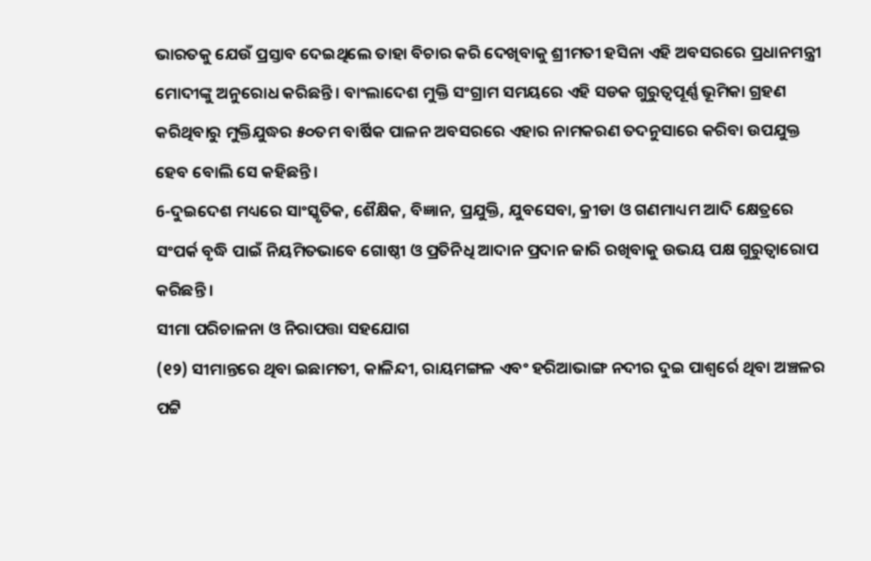ଭାରତକୁ ଯେଉଁ ପ୍ରସ୍ତାବ ଦେଇଥିଲେ ତାହା ବିଚାର କରି ଦେଖିବାକୁ ଶ୍ରୀମତୀ ହସିନା ଏହି ଅବସରରେ ପ୍ରଧାନମନ୍ତ୍ରୀ ମୋଦୀଙ୍କୁ ଅନୁରୋଧ କରିଛନ୍ତି । ବାଂଲାଦେଶ ମୁକ୍ତି ସଂଗ୍ରାମ ସମୟରେ ଏହି ସଡକ ଗୁରୁତ୍ୱପୂର୍ଣ୍ଣ ଭୂମିକା ଗ୍ରହଣ କରିଥିବାରୁ ମୁକ୍ତିଯୁଦ୍ଧର ୫୦ତମ ବାର୍ଷିକ ପାଳନ ଅବସରରେ ଏହାର ନାମକରଣ ତଦନୁସାରେ କରିବା ଉପଯୁକ୍ତ ହେବ ବୋଲି ସେ କହିଛନ୍ତି ।
6-ଦୁଇଦେଶ ମଧ୍ୟରେ ସାଂସ୍କୃତିକ, ଶୈକ୍ଷିକ, ବିଜ୍ଞାନ, ପ୍ରଯୁକ୍ତି, ଯୁବସେବା, କ୍ରୀଡା ଓ ଗଣମାଧ୍ୟମ ଆଦି କ୍ଷେତ୍ରରେ ସଂପର୍କ ବୃଦ୍ଧି ପାଇଁ ନିୟମିତଭାବେ ଗୋଷ୍ଠୀ ଓ ପ୍ରତିନିଧି ଆଦାନ ପ୍ରଦାନ ଜାରି ରଖିବାକୁ ଉଭୟ ପକ୍ଷ ଗୁରୁତ୍ୱାରୋପ କରିଛନ୍ତି ।
ସୀମା ପରିଚାଳନା ଓ ନିରାପତ୍ତା ସହଯୋଗ
(୧୨) ସୀମାନ୍ତରେ ଥିବା ଇଛାମତୀ, କାଳିନ୍ଦୀ, ରାୟମଙ୍ଗଳ ଏବଂ ହରିଆଭାଙ୍ଗ ନଦୀର ଦୁଇ ପାଶ୍ୱର୍ରେ ଥିବା ଅଞ୍ଚଳର ପଟ୍ଟି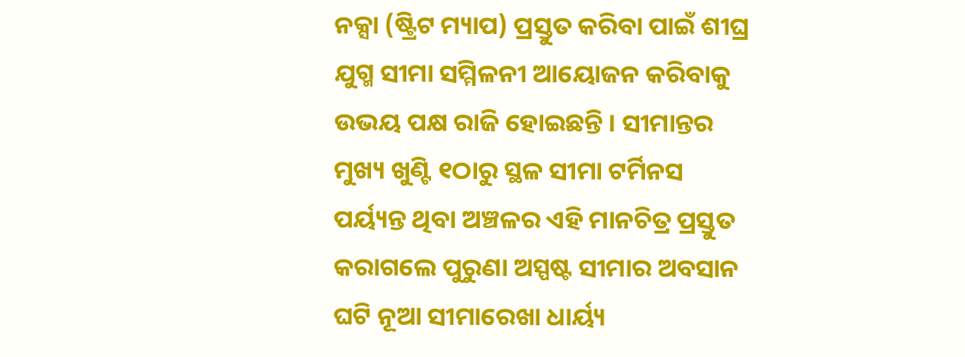ନକ୍ସା (ଷ୍ଟ୍ରିଟ ମ୍ୟାପ) ପ୍ରସ୍ତୁତ କରିବା ପାଇଁ ଶୀଘ୍ର ଯୁଗ୍ମ ସୀମା ସମ୍ମିଳନୀ ଆୟୋଜନ କରିବାକୁ ଉଭୟ ପକ୍ଷ ରାଜି ହୋଇଛନ୍ତି । ସୀମାନ୍ତର ମୁଖ୍ୟ ଖୁଣ୍ଟି ୧ଠାରୁ ସ୍ଥଳ ସୀମା ଟର୍ମିନସ ପର୍ୟ୍ୟନ୍ତ ଥିବା ଅଞ୍ଚଳର ଏହି ମାନଚିତ୍ର ପ୍ରସ୍ତୁତ କରାଗଲେ ପୁରୁଣା ଅସ୍ପଷ୍ଟ ସୀମାର ଅବସାନ ଘଟି ନୂଆ ସୀମାରେଖା ଧାର୍ୟ୍ୟ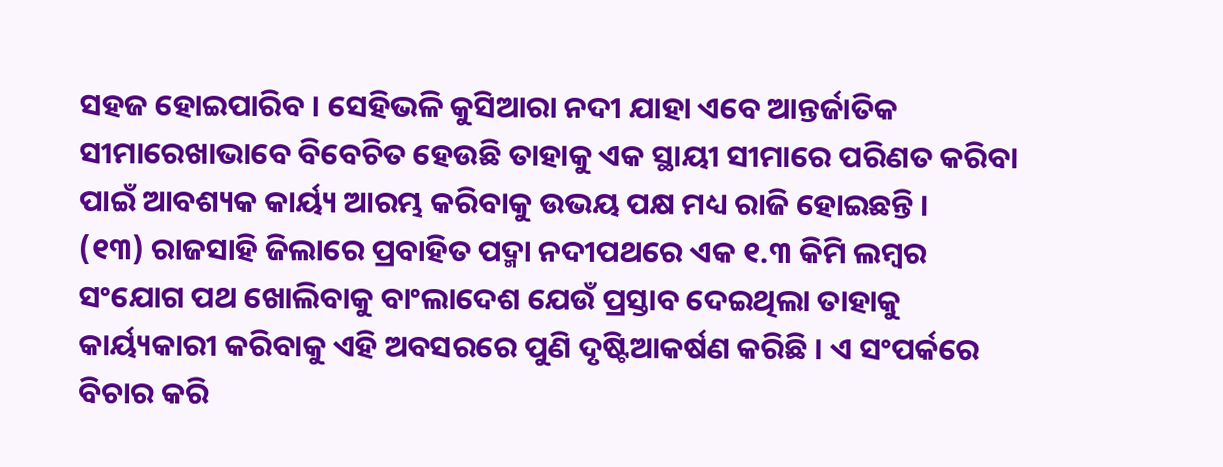ସହଜ ହୋଇପାରିବ । ସେହିଭଳି କୁସିଆରା ନଦୀ ଯାହା ଏବେ ଆନ୍ତର୍ଜାତିକ ସୀମାରେଖାଭାବେ ବିବେଚିତ ହେଉଛି ତାହାକୁ ଏକ ସ୍ଥାୟୀ ସୀମାରେ ପରିଣତ କରିବା ପାଇଁ ଆବଶ୍ୟକ କାର୍ୟ୍ୟ ଆରମ୍ଭ କରିବାକୁ ଉଭୟ ପକ୍ଷ ମଧ୍ୟ ରାଜି ହୋଇଛନ୍ତି ।
(୧୩) ରାଜସାହି ଜିଲାରେ ପ୍ରବାହିତ ପଦ୍ମା ନଦୀପଥରେ ଏକ ୧.୩ କିମି ଲମ୍ବର ସଂଯୋଗ ପଥ ଖୋଲିବାକୁ ବାଂଲାଦେଶ ଯେଉଁ ପ୍ରସ୍ତାବ ଦେଇଥିଲା ତାହାକୁ କାର୍ୟ୍ୟକାରୀ କରିବାକୁ ଏହି ଅବସରରେ ପୁଣି ଦୃଷ୍ଟିଆକର୍ଷଣ କରିଛି । ଏ ସଂପର୍କରେ ବିଚାର କରି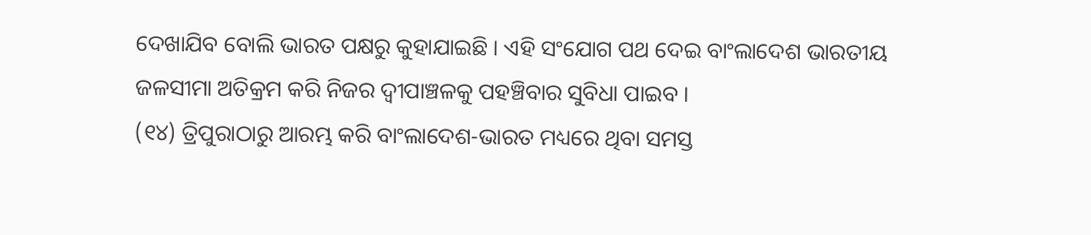ଦେଖାଯିବ ବୋଲି ଭାରତ ପକ୍ଷରୁ କୁହାଯାଇଛି । ଏହି ସଂଯୋଗ ପଥ ଦେଇ ବାଂଲାଦେଶ ଭାରତୀୟ ଜଳସୀମା ଅତିକ୍ରମ କରି ନିଜର ଦ୍ୱୀପାଞ୍ଚଳକୁ ପହଞ୍ଚିବାର ସୁବିଧା ପାଇବ ।
(୧୪) ତ୍ରିପୁରାଠାରୁ ଆରମ୍ଭ କରି ବାଂଲାଦେଶ-ଭାରତ ମଧ୍ୟରେ ଥିବା ସମସ୍ତ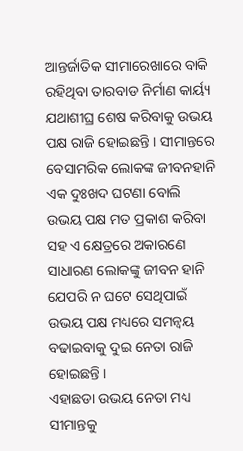ଆନ୍ତର୍ଜାତିକ ସୀମାରେଖାରେ ବାକି ରହିଥିବା ତାରବାଡ ନିର୍ମାଣ କାର୍ୟ୍ୟ ଯଥାଶୀଘ୍ର ଶେଷ କରିବାକୁ ଉଭୟ ପକ୍ଷ ରାଜି ହୋଇଛନ୍ତି । ସୀମାନ୍ତରେ ବେସାମରିକ ଲୋକଙ୍କ ଜୀବନହାନି ଏକ ଦୁଃଖଦ ଘଟଣା ବୋଲି ଉଭୟ ପକ୍ଷ ମତ ପ୍ରକାଶ କରିବା ସହ ଏ କ୍ଷେତ୍ରରେ ଅକାରଣେ ସାଧାରଣ ଲୋକଙ୍କୁ ଜୀବନ ହାନି ଯେପରି ନ ଘଟେ ସେଥିପାଇଁ ଉଭୟ ପକ୍ଷ ମଧ୍ୟରେ ସମନ୍ୱୟ ବଢାଇବାକୁ ଦୁଇ ନେତା ରାଜି ହୋଇଛନ୍ତି ।
ଏହାଛଡା ଉଭୟ ନେତା ମଧ୍ୟ ସୀମାନ୍ତକୁ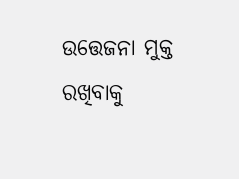ଉତ୍ତେଜନା ମୁକ୍ତ ରଖିବାକୁ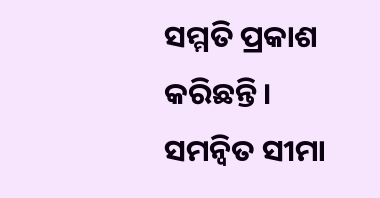ସମ୍ମତି ପ୍ରକାଶ କରିଛନ୍ତି। ସମନ୍ୱିତ ସୀମା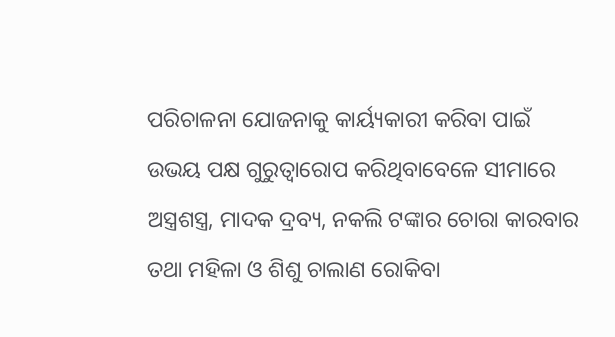ପରିଚାଳନା ଯୋଜନାକୁ କାର୍ୟ୍ୟକାରୀ କରିବା ପାଇଁ ଉଭୟ ପକ୍ଷ ଗୁରୁତ୍ୱାରୋପ କରିଥିବାବେଳେ ସୀମାରେ ଅସ୍ତ୍ରଶସ୍ତ୍ର, ମାଦକ ଦ୍ରବ୍ୟ, ନକଲି ଟଙ୍କାର ଚୋରା କାରବାର ତଥା ମହିଳା ଓ ଶିଶୁ ଚାଲାଣ ରୋକିବା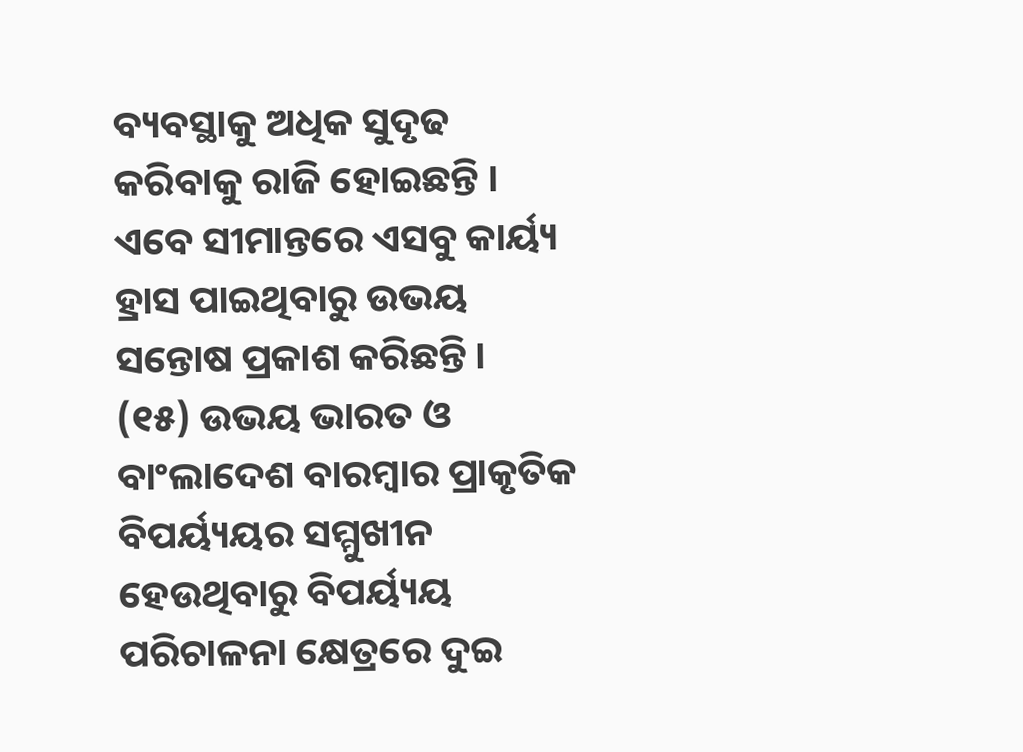ବ୍ୟବସ୍ଥାକୁ ଅଧିକ ସୁଦୃଢ କରିବାକୁ ରାଜି ହୋଇଛନ୍ତି । ଏବେ ସୀମାନ୍ତରେ ଏସବୁ କାର୍ୟ୍ୟ ହ୍ରାସ ପାଇଥିବାରୁ ଉଭୟ ସନ୍ତୋଷ ପ୍ରକାଶ କରିଛନ୍ତି ।
(୧୫) ଉଭୟ ଭାରତ ଓ ବାଂଲାଦେଶ ବାରମ୍ବାର ପ୍ରାକୃତିକ ବିପର୍ୟ୍ୟୟର ସମ୍ମୁଖୀନ ହେଉଥିବାରୁ ବିପର୍ୟ୍ୟୟ ପରିଚାଳନା କ୍ଷେତ୍ରରେ ଦୁଇ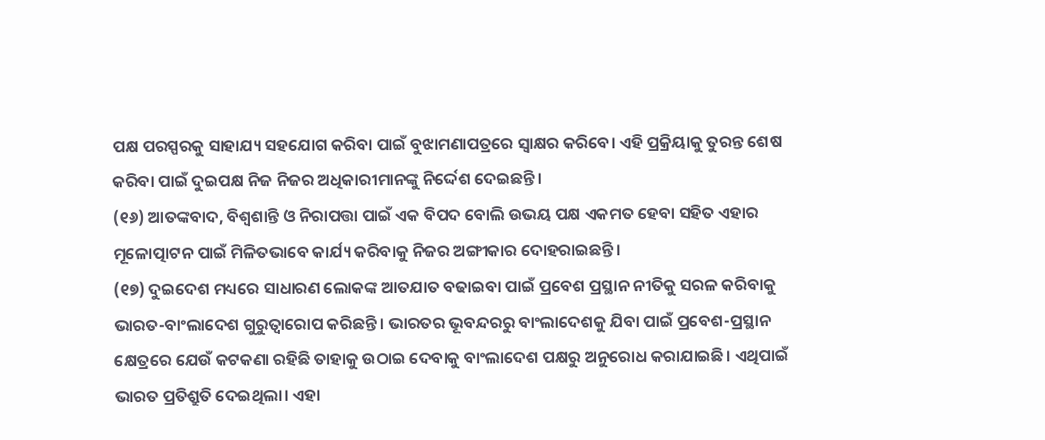ପକ୍ଷ ପରସ୍ପରକୁ ସାହାଯ୍ୟ ସହଯୋଗ କରିବା ପାଇଁ ବୁଝାମଣାପତ୍ରରେ ସ୍ୱାକ୍ଷର କରିବେ। ଏହି ପ୍ରକ୍ରିୟାକୁ ତୁରନ୍ତ ଶେଷ କରିବା ପାଇଁ ଦୁଇପକ୍ଷ ନିଜ ନିଜର ଅଧିକାରୀମାନଙ୍କୁ ନିର୍ଦ୍ଦେଶ ଦେଇଛନ୍ତି ।
(୧୬) ଆତଙ୍କବାଦ, ବିଶ୍ୱଶାନ୍ତି ଓ ନିରାପତ୍ତା ପାଇଁ ଏକ ବିପଦ ବୋଲି ଉଭୟ ପକ୍ଷ ଏକମତ ହେବା ସହିତ ଏହାର ମୂଳୋତ୍ପାଟନ ପାଇଁ ମିଳିତଭାବେ କାର୍ଯ୍ୟ କରିବାକୁ ନିଜର ଅଙ୍ଗୀକାର ଦୋହରାଇଛନ୍ତି ।
(୧୭) ଦୁଇଦେଶ ମଧ୍ୟରେ ସାଧାରଣ ଲୋକଙ୍କ ଆତଯାତ ବଢାଇବା ପାଇଁ ପ୍ରବେଶ ପ୍ରସ୍ଥାନ ନୀତିକୁ ସରଳ କରିବାକୁ ଭାରତ-ବାଂଲାଦେଶ ଗୁରୁତ୍ୱାରୋପ କରିଛନ୍ତି । ଭାରତର ଭୂବନ୍ଦରରୁ ବାଂଲାଦେଶକୁ ଯିବା ପାଇଁ ପ୍ରବେଶ-ପ୍ରସ୍ଥାନ କ୍ଷେତ୍ରରେ ଯେଉଁ କଟକଣା ରହିଛି ତାହାକୁ ଉଠାଇ ଦେବାକୁ ବାଂଲାଦେଶ ପକ୍ଷରୁ ଅନୁରୋଧ କରାଯାଇଛି। ଏଥିପାଇଁ ଭାରତ ପ୍ରତିଶ୍ରୁତି ଦେଇଥିଲା। ଏହା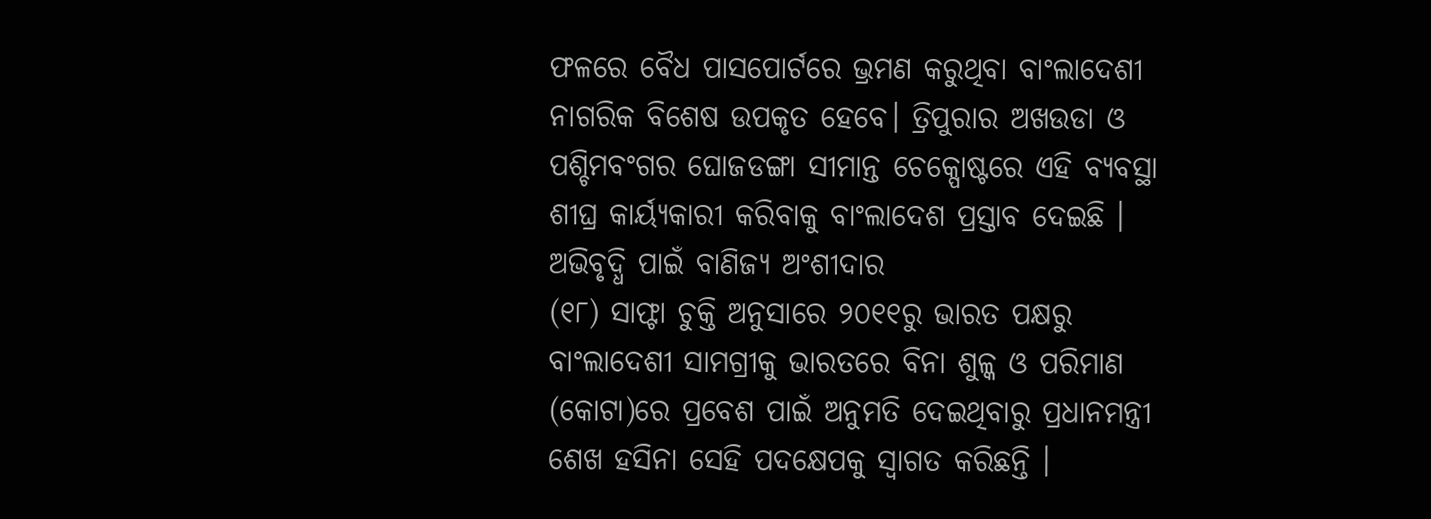ଫଳରେ ବୈଧ ପାସପୋର୍ଟରେ ଭ୍ରମଣ କରୁଥିବା ବାଂଲାଦେଶୀ ନାଗରିକ ବିଶେଷ ଉପକୃତ ହେବେ। ତ୍ରିପୁରାର ଅଖଉଡା ଓ ପଶ୍ଚିମବଂଗର ଘୋଜଡଙ୍ଗା ସୀମାନ୍ତ ଚେକ୍ପୋଷ୍ଟରେ ଏହି ବ୍ୟବସ୍ଥା ଶୀଘ୍ର କାର୍ୟ୍ୟକାରୀ କରିବାକୁ ବାଂଲାଦେଶ ପ୍ରସ୍ତାବ ଦେଇଛି ।
ଅଭିବୃଦ୍ଧି ପାଇଁ ବାଣିଜ୍ୟ ଅଂଶୀଦାର
(୧୮) ସାଫ୍ଟା ଚୁକ୍ତି ଅନୁସାରେ ୨୦୧୧ରୁ ଭାରତ ପକ୍ଷରୁ ବାଂଲାଦେଶୀ ସାମଗ୍ରୀକୁ ଭାରତରେ ବିନା ଶୁଳ୍କ ଓ ପରିମାଣ (କୋଟା)ରେ ପ୍ରବେଶ ପାଇଁ ଅନୁମତି ଦେଇଥିବାରୁ ପ୍ରଧାନମନ୍ତ୍ରୀ ଶେଖ ହସିନା ସେହି ପଦକ୍ଷେପକୁ ସ୍ୱାଗତ କରିଛନ୍ତି ।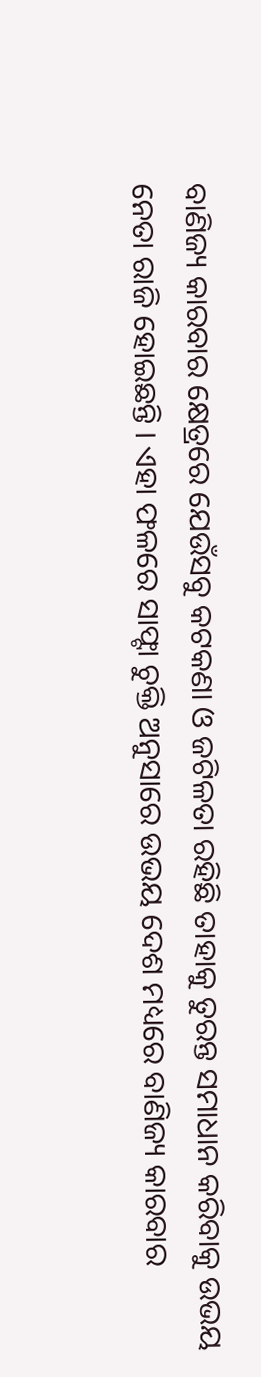ବାଣିଜ୍ୟ କାରବାର କ୍ଷେତ୍ରରେ ଯେଉଁସବୁ କଟକଣା ଓ ଜଟିଳତା ରହିଛି ତାହାକୁ ତୁରନ୍ତ ସମାଧାନ କରିବାକୁ ଉଭୟ ନେତା ରାଜି ହୋଇଛନ୍ତି । ଏହା ଫଳରେ ସାଫ୍ଟା ଚୁକ୍ତି ଅନୁସାରେ ଉଭୟ ଦେଶ ମଧ୍ୟରେ ବାଣିଜ୍ୟ କାରବାର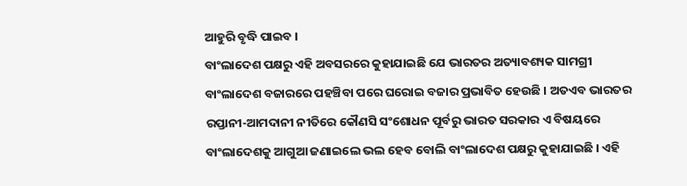ଆହୁରି ବୃଦ୍ଧି ପାଇବ ।
ବାଂଲାଦେଶ ପକ୍ଷରୁ ଏହି ଅବସରରେ କୁହାଯାଇଛି ଯେ ଭାରତର ଅତ୍ୟାବଶ୍ୟକ ସାମଗ୍ରୀ ବାଂଲାଦେଶ ବଜାରରେ ପହଞ୍ଚିବା ପରେ ଘରୋଇ ବଜାର ପ୍ରଭାବିତ ହେଉଛି । ଅତଏବ ଭାରତର ରପ୍ତାନୀ-ଆମଦାନୀ ନୀତିରେ କୌଣସି ସଂଶୋଧନ ପୂର୍ବରୁ ଭାରତ ସରକାର ଏ ବିଷୟରେ ବାଂଲାଦେଶକୁ ଆଗୁଆ ଜଣାଇଲେ ଭଲ ହେବ ବୋଲି ବାଂଲାଦେଶ ପକ୍ଷରୁ କୁହାଯାଇଛି । ଏହି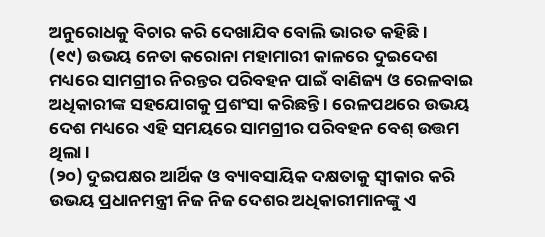ଅନୁରୋଧକୁ ବିଚାର କରି ଦେଖାଯିବ ବୋଲି ଭାରତ କହିଛି ।
(୧୯) ଉଭୟ ନେତା କରୋନା ମହାମାରୀ କାଳରେ ଦୁଇଦେଶ ମଧ୍ୟରେ ସାମଗ୍ରୀର ନିରନ୍ତର ପରିବହନ ପାଇଁ ବାଣିଜ୍ୟ ଓ ରେଳବାଇ ଅଧିକାରୀଙ୍କ ସହଯୋଗକୁ ପ୍ରଶଂସା କରିଛନ୍ତି । ରେଳପଥରେ ଉଭୟ ଦେଶ ମଧ୍ୟରେ ଏହି ସମୟରେ ସାମଗ୍ରୀର ପରିବହନ ବେଶ୍ ଉତ୍ତମ ଥିଲା ।
(୨୦) ଦୁଇପକ୍ଷର ଆର୍ଥିକ ଓ ବ୍ୟାବସାୟିକ ଦକ୍ଷତାକୁ ସ୍ୱୀକାର କରି ଉଭୟ ପ୍ରଧାନମନ୍ତ୍ରୀ ନିଜ ନିଜ ଦେଶର ଅଧିକାରୀମାନଙ୍କୁ ଏ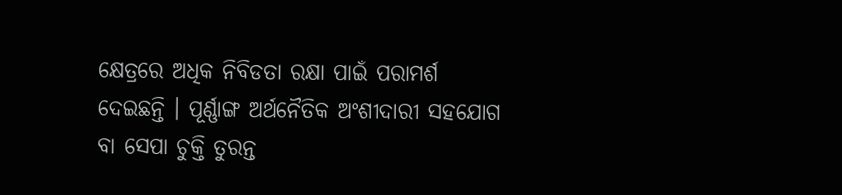କ୍ଷେତ୍ରରେ ଅଧିକ ନିବିଡତା ରକ୍ଷା ପାଇଁ ପରାମର୍ଶ ଦେଇଛନ୍ତି । ପୂର୍ଣ୍ଣାଙ୍ଗ ଅର୍ଥନୈତିକ ଅଂଶୀଦାରୀ ସହଯୋଗ ବା ସେପା ଚୁକ୍ତି ତୁରନ୍ତ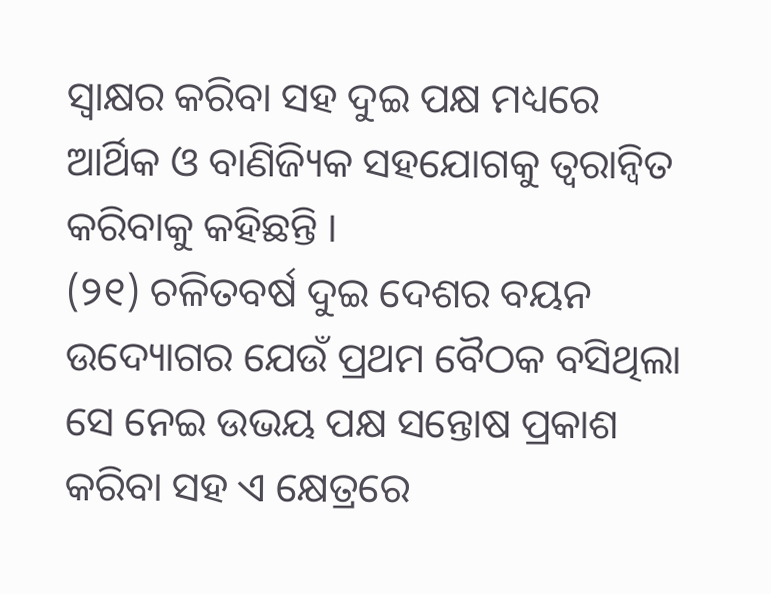ସ୍ୱାକ୍ଷର କରିବା ସହ ଦୁଇ ପକ୍ଷ ମଧ୍ୟରେ ଆର୍ଥିକ ଓ ବାଣିଜ୍ୟିକ ସହଯୋଗକୁ ତ୍ୱରାନ୍ୱିତ କରିବାକୁ କହିଛନ୍ତି ।
(୨୧) ଚଳିତବର୍ଷ ଦୁଇ ଦେଶର ବୟନ ଉଦ୍ୟୋଗର ଯେଉଁ ପ୍ରଥମ ବୈଠକ ବସିଥିଲା ସେ ନେଇ ଉଭୟ ପକ୍ଷ ସନ୍ତୋଷ ପ୍ରକାଶ କରିବା ସହ ଏ କ୍ଷେତ୍ରରେ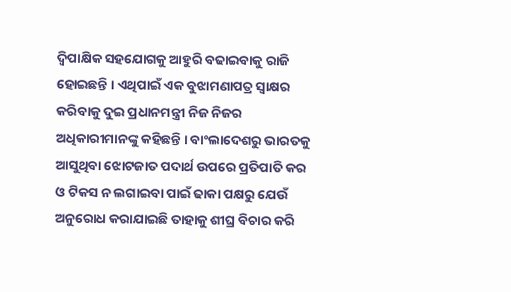ଦ୍ୱିପାକ୍ଷିକ ସହଯୋଗକୁ ଆହୁରି ବଢାଇବାକୁ ରାଜି ହୋଇଛନ୍ତି । ଏଥିପାଇଁ ଏକ ବୁଝାମଣାପତ୍ର ସ୍ୱାକ୍ଷର କରିବାକୁ ଦୁଇ ପ୍ରଧାନମନ୍ତ୍ରୀ ନିଜ ନିଜର ଅଧିକାରୀମାନଙ୍କୁ କହିଛନ୍ତି । ବାଂଲାଦେଶରୁ ଭାରତକୁ ଆସୁଥିବା ଝୋଟଜାତ ପଦାର୍ଥ ଉପରେ ପ୍ରତିପାତି କର ଓ ଟିକସ ନ ଲଗାଇବା ପାଇଁ ଢାକା ପକ୍ଷରୁ ଯେଉଁ ଅନୁରୋଧ କରାଯାଇଛି ତାହାକୁ ଶୀଘ୍ର ବିଚାର କରି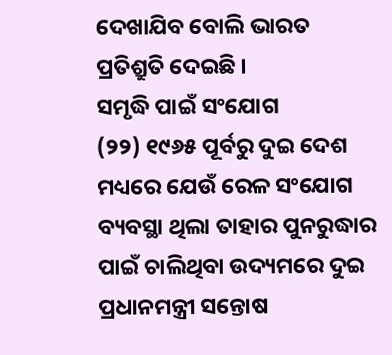ଦେଖାଯିବ ବୋଲି ଭାରତ ପ୍ରତିଶ୍ରୁତି ଦେଇଛି ।
ସମୃଦ୍ଧି ପାଇଁ ସଂଯୋଗ
(୨୨) ୧୯୬୫ ପୂର୍ବରୁ ଦୁଇ ଦେଶ ମଧ୍ୟରେ ଯେଉଁ ରେଳ ସଂଯୋଗ ବ୍ୟବସ୍ଥା ଥିଲା ତାହାର ପୁନରୁଦ୍ଧାର ପାଇଁ ଚାଲିଥିବା ଉଦ୍ୟମରେ ଦୁଇ ପ୍ରଧାନମନ୍ତ୍ରୀ ସନ୍ତୋଷ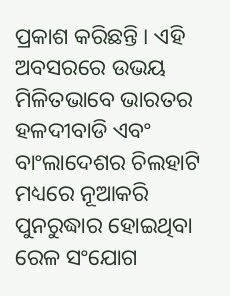ପ୍ରକାଶ କରିଛନ୍ତି । ଏହି ଅବସରରେ ଉଭୟ ମିଳିତଭାବେ ଭାରତର ହଳଦୀବାଡି ଏବଂ ବାଂଲାଦେଶର ଚିଲହାଟି ମଧ୍ୟରେ ନୂଆକରି ପୁନରୁଦ୍ଧାର ହୋଇଥିବା ରେଳ ସଂଯୋଗ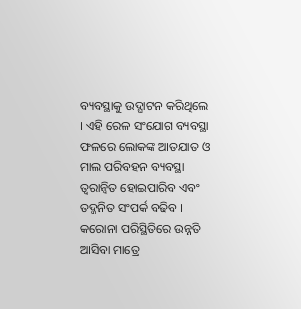ବ୍ୟବସ୍ଥାକୁ ଉଦ୍ଘାଟନ କରିଥିଲେ । ଏହି ରେଳ ସଂଯୋଗ ବ୍ୟବସ୍ଥା ଫଳରେ ଲୋକଙ୍କ ଆତଯାତ ଓ ମାଲ ପରିବହନ ବ୍ୟବସ୍ଥା ତ୍ୱରାନ୍ୱିତ ହୋଇପାରିବ ଏବଂ ତଦ୍ଜନିତ ସଂପର୍କ ବଢିବ । କରୋନା ପରିସ୍ଥିତିରେ ଉନ୍ନତି ଆସିବା ମାତ୍ରେ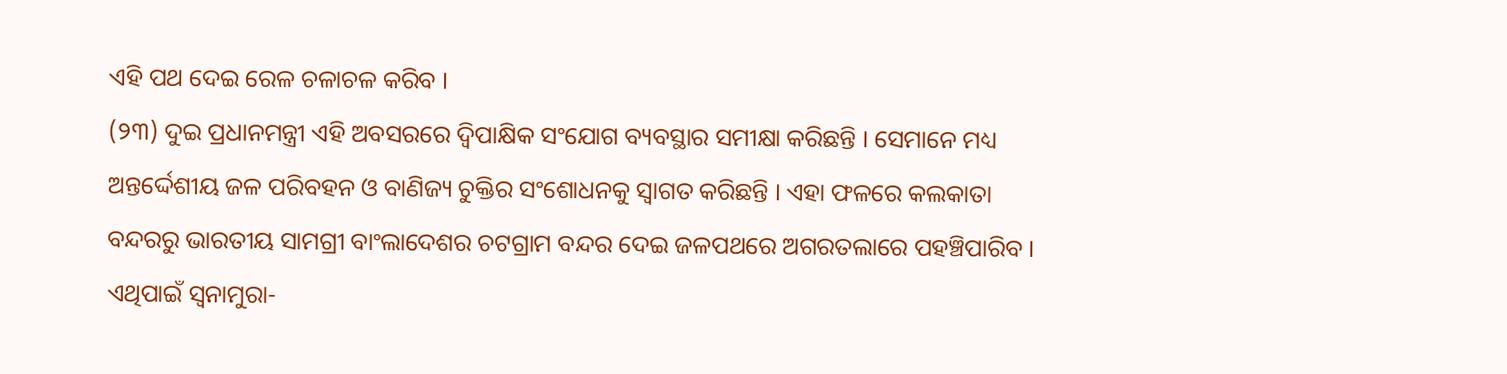ଏହି ପଥ ଦେଇ ରେଳ ଚଳାଚଳ କରିବ ।
(୨୩) ଦୁଇ ପ୍ରଧାନମନ୍ତ୍ରୀ ଏହି ଅବସରରେ ଦ୍ୱିପାକ୍ଷିକ ସଂଯୋଗ ବ୍ୟବସ୍ଥାର ସମୀକ୍ଷା କରିଛନ୍ତି । ସେମାନେ ମଧ୍ୟ ଅନ୍ତର୍ଦ୍ଦେଶୀୟ ଜଳ ପରିବହନ ଓ ବାଣିଜ୍ୟ ଚୁକ୍ତିର ସଂଶୋଧନକୁ ସ୍ୱାଗତ କରିଛନ୍ତି । ଏହା ଫଳରେ କଲକାତା ବନ୍ଦରରୁ ଭାରତୀୟ ସାମଗ୍ରୀ ବାଂଲାଦେଶର ଚଟଗ୍ରାମ ବନ୍ଦର ଦେଇ ଜଳପଥରେ ଅଗରତଲାରେ ପହଞ୍ଚିପାରିବ । ଏଥିପାଇଁ ସ୍ୱନାମୁରା-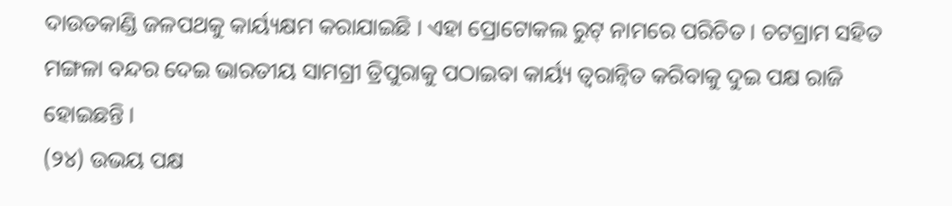ଦାଉତକାଣ୍ଡି ଜଳପଥକୁ କାର୍ୟ୍ୟକ୍ଷମ କରାଯାଇଛି । ଏହା ପ୍ରୋଟୋକଲ ରୁଟ୍ ନାମରେ ପରିଚିତ । ଚଟଗ୍ରାମ ସହିତ ମଙ୍ଗଳା ବନ୍ଦର ଦେଇ ଭାରତୀୟ ସାମଗ୍ରୀ ତ୍ରିପୁରାକୁ ପଠାଇବା କାର୍ୟ୍ୟ ତ୍ୱରାନ୍ୱିତ କରିବାକୁ ଦୁଇ ପକ୍ଷ ରାଜି ହୋଇଛନ୍ତି ।
(୨୪) ଉଭୟ ପକ୍ଷ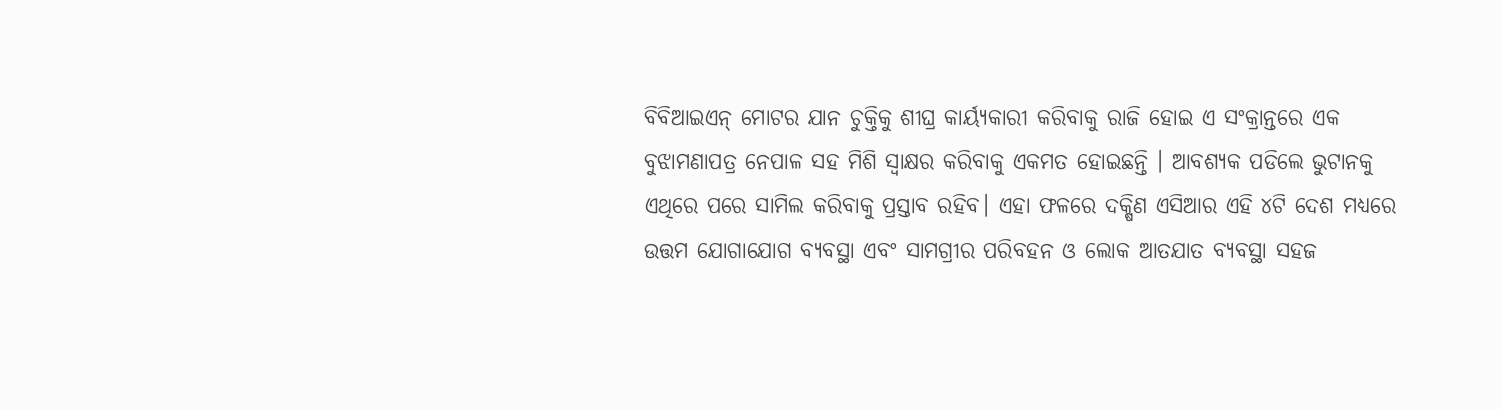ବିବିଆଇଏନ୍ ମୋଟର ଯାନ ଚୁକ୍ତିକୁ ଶୀଘ୍ର କାର୍ୟ୍ୟକାରୀ କରିବାକୁ ରାଜି ହୋଇ ଏ ସଂକ୍ରାନ୍ତରେ ଏକ ବୁଝାମଣାପତ୍ର ନେପାଳ ସହ ମିଶି ସ୍ୱାକ୍ଷର କରିବାକୁ ଏକମତ ହୋଇଛନ୍ତି । ଆବଶ୍ୟକ ପଡିଲେ ଭୁଟାନକୁ ଏଥିରେ ପରେ ସାମିଲ କରିବାକୁ ପ୍ରସ୍ତାବ ରହିବ। ଏହା ଫଳରେ ଦକ୍ଷିଣ ଏସିଆର ଏହି ୪ଟି ଦେଶ ମଧ୍ୟରେ ଉତ୍ତମ ଯୋଗାଯୋଗ ବ୍ୟବସ୍ଥା ଏବଂ ସାମଗ୍ରୀର ପରିବହନ ଓ ଲୋକ ଆତଯାତ ବ୍ୟବସ୍ଥା ସହଜ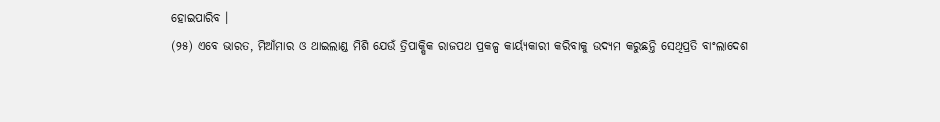ହୋଇପାରିବ ।
(୨୫) ଏବେ ଭାରତ, ମିଆଁମାର ଓ ଥାଇଲାଣ୍ଡ ମିଶି ଯେଉଁ ତ୍ରିପାକ୍ଷିକ ରାଜପଥ ପ୍ରକଳ୍ପ କାର୍ୟ୍ୟକାରୀ କରିବାକୁ ଉଦ୍ୟମ କରୁଛନ୍ତି ସେଥିପ୍ରତି ବାଂଲାଦେଶ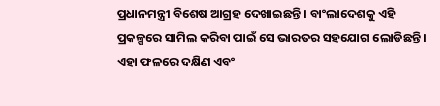ପ୍ରଧାନମନ୍ତ୍ରୀ ବିଶେଷ ଆଗ୍ରହ ଦେଖାଇଛନ୍ତି । ବାଂଲାଦେଶକୁ ଏହି ପ୍ରକଳ୍ପରେ ସାମିଲ କରିବା ପାଇଁ ସେ ଭାରତର ସହଯୋଗ ଲୋଡିଛନ୍ତି ।
ଏହା ଫଳରେ ଦକ୍ଷିଣ ଏବଂ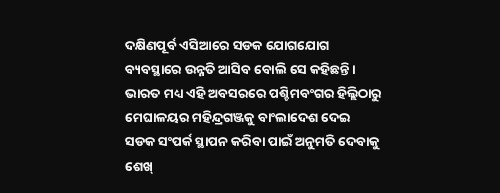ଦକ୍ଷିଣପୂର୍ବ ଏସିଆରେ ସଡକ ଯୋଗଯୋଗ ବ୍ୟବସ୍ଥାରେ ଉନ୍ନତି ଆସିବ ବୋଲି ସେ କହିଛନ୍ତି । ଭାରତ ମଧ୍ୟ ଏହି ଅବସରରେ ପଶ୍ଚିମବଂଗର ହିଲ୍ଲିଠାରୁ ମେଘାଳୟର ମହିନ୍ଦ୍ରଗଞ୍ଜକୁ ବାଂଲାଦେଶ ଦେଇ ସଡକ ସଂପର୍କ ସ୍ଥାପନ କରିବା ପାଇଁ ଅନୁମତି ଦେବାକୁ ଶେଖ୍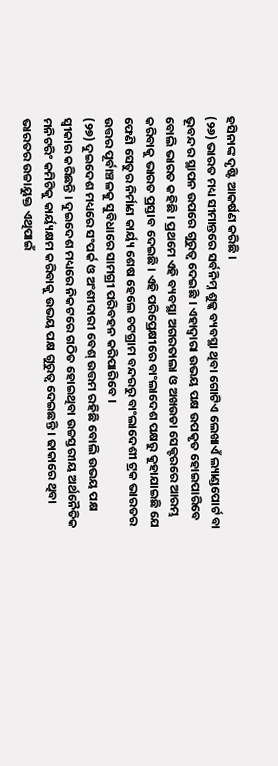ହସିନାଙ୍କ ଦୃଷ୍ଟି ଆକର୍ଷଣ କରିଛି ।
(୨୬) ଭାରତ ମଧ୍ୟ ସୀମାନ୍ତରେ ସର୍ବନିମ୍ନ ଶୁଳ୍କ ବ୍ୟବସ୍ଥା ଥିବା ଗୋଟିଏ ଲେଖାଏଁ ଲ୍ୟାଣ୍ଡପୋର୍ଟ ବା ଭୂବନ୍ଦର ସ୍ଥାପନ ଉପରେ ଗୁରୁତ୍ୱ ଦେଇଛି । ଏହାଦ୍ୱାରା ଉଭୟ ପକ୍ଷ ଉପକୃତ ହୋଇପାରିବେ ବୋଲି ଭାରତ କହିଛି । ପ୍ରଥମେ ଏହି ବ୍ୟବସ୍ଥା ଅଗରତାଲା ଓ ଅଖଉଡା ସେକ୍ଟରରେ ଆରମ୍ଭ କରିବାକୁ ଭାରତ ପ୍ରସ୍ତାବ ଦେଇଛି । ଏହି ପରିପ୍ରେକ୍ଷୀରେ ବାଂଲାଦେଶ ପକ୍ଷରୁ କୁହାଯାଇଛି ଯେ ଫେଣି ସେତୁର ନିର୍ମାଣ କାର୍ୟ୍ୟ ଶେଷ ହେଲେ ଚଟଗ୍ରାମ ବନ୍ଦରରୁ ବାଂଲାଦେଶୀ ଟ୍ରକ ଭାରତର ଉତ୍ତର ପୂର୍ବାଞ୍ଚଳକୁ ସୁବିଧାରେ ସାମଗ୍ରୀ ପରିବହନ କରିପାରିବେ ।
(୨୭) ଦୁଇଦେଶ ମଧ୍ୟରେ ସଂପର୍କ ଓ ଅଂଶୀଦାରୀ ବେଶ୍ ଉତ୍ତମ ରହିଛି ବୋଲି ଉଭୟ ପକ୍ଷ ସ୍ୱୀକାର କରିଛନ୍ତି । ଦୁଇଦେଶ ମଧ୍ୟରେ ନିକଟରେ ଗଠିତ ହୋଇଥିବା ଉଚ୍ଚସ୍ତରୀୟ ଅର୍ଥନୈତିକ ମନିଟରିଂ କମିଟିକୁ କାର୍ୟ୍ୟକ୍ଷମ କରିବାକୁ ଉଭୟ ପକ୍ଷ ଗୁରୁତ୍ୱ ଦେଇଛନ୍ତି । ଢାକାରେ ଥିବା ଭାରତର ଉଚ୍ଚାୟୁକ୍ତ ଏଥିପାଇଁ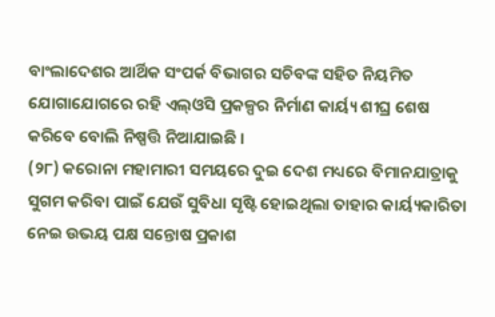ବାଂଲାଦେଶର ଆର୍ଥିକ ସଂପର୍କ ବିଭାଗର ସଚିବଙ୍କ ସହିତ ନିୟମିତ ଯୋଗାଯୋଗରେ ରହି ଏଲ୍ଓସି ପ୍ରକଳ୍ପର ନିର୍ମାଣ କାର୍ୟ୍ୟ ଶୀଘ୍ର ଶେଷ କରିବେ ବୋଲି ନିଷ୍ପତ୍ତି ନିଆଯାଇଛି ।
(୨୮) କରୋନା ମହାମାରୀ ସମୟରେ ଦୁଇ ଦେଶ ମଧ୍ୟରେ ବିମାନଯାତ୍ରାକୁ ସୁଗମ କରିବା ପାଇଁ ଯେଉଁ ସୁବିଧା ସୃଷ୍ଟି ହୋଇଥିଲା ତାହାର କାର୍ୟ୍ୟକାରିତା ନେଇ ଉଭୟ ପକ୍ଷ ସନ୍ତୋଷ ପ୍ରକାଶ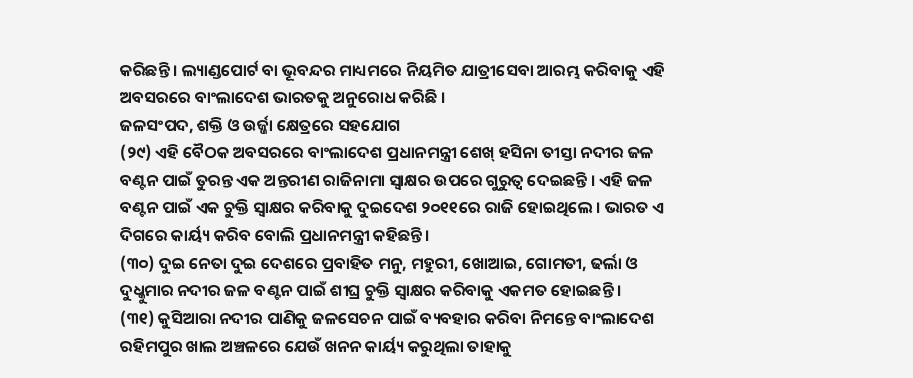କରିଛନ୍ତି । ଲ୍ୟାଣ୍ଡପୋର୍ଟ ବା ଭୂବନ୍ଦର ମାଧ୍ୟମରେ ନିୟମିତ ଯାତ୍ରୀସେବା ଆରମ୍ଭ କରିବାକୁ ଏହି ଅବସରରେ ବାଂଲାଦେଶ ଭାରତକୁ ଅନୁରୋଧ କରିଛି ।
ଜଳସଂପଦ, ଶକ୍ତି ଓ ଉର୍ଜ୍ଜା କ୍ଷେତ୍ରରେ ସହଯୋଗ
(୨୯) ଏହି ବୈଠକ ଅବସରରେ ବାଂଲାଦେଶ ପ୍ରଧାନମନ୍ତ୍ରୀ ଶେଖ୍ ହସିନା ତୀସ୍ତା ନଦୀର ଜଳ ବଣ୍ଟନ ପାଇଁ ତୁରନ୍ତ ଏକ ଅନ୍ତରୀଣ ରାଜିନାମା ସ୍ୱାକ୍ଷର ଉପରେ ଗୁରୁତ୍ୱ ଦେଇଛନ୍ତି । ଏହି ଜଳ ବଣ୍ଟନ ପାଇଁ ଏକ ଚୁକ୍ତି ସ୍ୱାକ୍ଷର କରିବାକୁ ଦୁଇଦେଶ ୨୦୧୧ରେ ରାଜି ହୋଇଥିଲେ । ଭାରତ ଏ ଦିଗରେ କାର୍ୟ୍ୟ କରିବ ବୋଲି ପ୍ରଧାନମନ୍ତ୍ରୀ କହିଛନ୍ତି ।
(୩୦) ଦୁଇ ନେତା ଦୁଇ ଦେଶରେ ପ୍ରବାହିତ ମନୁ, ମହୁରୀ, ଖୋଆଇ, ଗୋମତୀ, ଢର୍ଲା ଓ ଦୁଧ୍କୁମାର ନଦୀର ଜଳ ବଣ୍ଟନ ପାଇଁ ଶୀଘ୍ର ଚୁକ୍ତି ସ୍ୱାକ୍ଷର କରିବାକୁ ଏକମତ ହୋଇଛନ୍ତି ।
(୩୧) କୁସିଆରା ନଦୀର ପାଣିକୁ ଜଳସେଚନ ପାଇଁ ବ୍ୟବହାର କରିବା ନିମନ୍ତେ ବାଂଲାଦେଶ ରହିମପୁର ଖାଲ ଅଞ୍ଚଳରେ ଯେଉଁ ଖନନ କାର୍ୟ୍ୟ କରୁଥିଲା ତାହାକୁ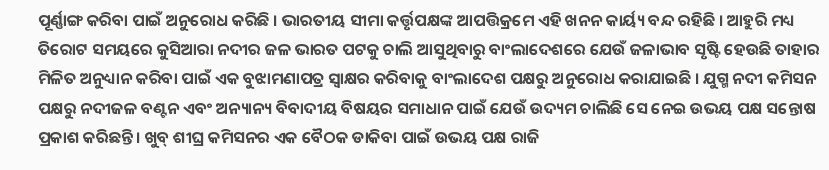ପୂର୍ଣ୍ଣାଙ୍ଗ କରିବା ପାଇଁ ଅନୁରୋଧ କରିଛି । ଭାରତୀୟ ସୀମା କର୍ତ୍ତୃପକ୍ଷଙ୍କ ଆପତ୍ତିକ୍ରମେ ଏହି ଖନନ କାର୍ୟ୍ୟ ବନ୍ଦ ରହିଛି । ଆହୁରି ମଧ୍ୟ ତିରୋଟ ସମୟରେ କୁସିଆରା ନଦୀର ଜଳ ଭାରତ ପଟକୁ ଚାଲି ଆସୁଥିବାରୁ ବାଂଲାଦେଶରେ ଯେଉଁ ଜଳାଭାବ ସୃଷ୍ଟି ହେଉଛି ତାହାର ମିଳିତ ଅନୁଧ୍ୟାନ କରିବା ପାଇଁ ଏକ ବୁଝାମଣାପତ୍ର ସ୍ୱାକ୍ଷର କରିବାକୁ ବାଂଲାଦେଶ ପକ୍ଷରୁ ଅନୁରୋଧ କରାଯାଇଛି । ଯୁଗ୍ମ ନଦୀ କମିସନ ପକ୍ଷରୁ ନଦୀଜଳ ବଣ୍ଟନ ଏବଂ ଅନ୍ୟାନ୍ୟ ବିବାଦୀୟ ବିଷୟର ସମାଧାନ ପାଇଁ ଯେଉଁ ଉଦ୍ୟମ ଚାଲିଛି ସେ ନେଇ ଉଭୟ ପକ୍ଷ ସନ୍ତୋଷ ପ୍ରକାଶ କରିଛନ୍ତି । ଖୁବ୍ ଶୀଘ୍ର କମିସନର ଏକ ବୈଠକ ଡାକିବା ପାଇଁ ଉଭୟ ପକ୍ଷ ରାଜି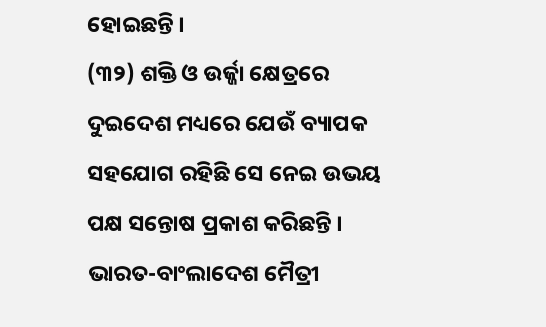ହୋଇଛନ୍ତି ।
(୩୨) ଶକ୍ତି ଓ ଉର୍ଜ୍ଜା କ୍ଷେତ୍ରରେ ଦୁଇଦେଶ ମଧ୍ୟରେ ଯେଉଁ ବ୍ୟାପକ ସହଯୋଗ ରହିଛି ସେ ନେଇ ଉଭୟ ପକ୍ଷ ସନ୍ତୋଷ ପ୍ରକାଶ କରିଛନ୍ତି । ଭାରତ-ବାଂଲାଦେଶ ମୈତ୍ରୀ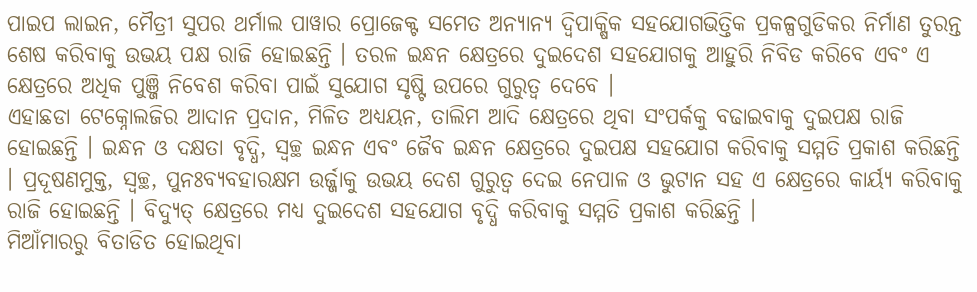ପାଇପ ଲାଇନ, ମୈତ୍ରୀ ସୁପର ଥର୍ମାଲ ପାୱାର ପ୍ରୋଜେକ୍ଟ ସମେତ ଅନ୍ୟାନ୍ୟ ଦ୍ୱିପାକ୍ଷିକ ସହଯୋଗଭିତ୍ତିକ ପ୍ରକଳ୍ପଗୁଡିକର ନିର୍ମାଣ ତୁରନ୍ତ ଶେଷ କରିବାକୁ ଉଭୟ ପକ୍ଷ ରାଜି ହୋଇଛନ୍ତି । ତରଳ ଇନ୍ଧନ କ୍ଷେତ୍ରରେ ଦୁଇଦେଶ ସହଯୋଗକୁ ଆହୁରି ନିବିଡ କରିବେ ଏବଂ ଏ କ୍ଷେତ୍ରରେ ଅଧିକ ପୁଞ୍ଜି ନିବେଶ କରିବା ପାଇଁ ସୁଯୋଗ ସୃଷ୍ଟି ଉପରେ ଗୁରୁତ୍ୱ ଦେବେ ।
ଏହାଛଡା ଟେକ୍ନୋଲଜିର ଆଦାନ ପ୍ରଦାନ, ମିଳିତ ଅଧ୍ୟୟନ, ତାଲିମ ଆଦି କ୍ଷେତ୍ରରେ ଥିବା ସଂପର୍କକୁ ବଢାଇବାକୁ ଦୁଇପକ୍ଷ ରାଜି ହୋଇଛନ୍ତି । ଇନ୍ଧନ ଓ ଦକ୍ଷତା ବୃଦ୍ଧି, ସ୍ୱଚ୍ଛ ଇନ୍ଧନ ଏବଂ ଜୈବ ଇନ୍ଧନ କ୍ଷେତ୍ରରେ ଦୁଇପକ୍ଷ ସହଯୋଗ କରିବାକୁ ସମ୍ମତି ପ୍ରକାଶ କରିଛନ୍ତି । ପ୍ରଦୂଷଣମୁକ୍ତ, ସ୍ୱଚ୍ଛ, ପୁନଃବ୍ୟବହାରକ୍ଷମ ଉର୍ଜ୍ଜାକୁ ଉଭୟ ଦେଶ ଗୁରୁତ୍ୱ ଦେଇ ନେପାଳ ଓ ଭୁଟାନ ସହ ଏ କ୍ଷେତ୍ରରେ କାର୍ୟ୍ୟ କରିବାକୁ ରାଜି ହୋଇଛନ୍ତି । ବିଦ୍ୟୁତ୍ କ୍ଷେତ୍ରରେ ମଧ୍ୟ ଦୁଇଦେଶ ସହଯୋଗ ବୃଦ୍ଧି କରିବାକୁ ସମ୍ମତି ପ୍ରକାଶ କରିଛନ୍ତି ।
ମିଆଁମାରରୁ ବିତାଡିତ ହୋଇଥିବା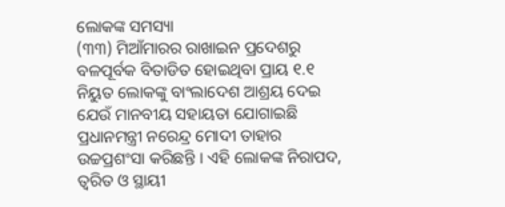ଲୋକଙ୍କ ସମସ୍ୟା
(୩୩) ମିଆଁମାରର ରାଖାଇନ ପ୍ରଦେଶରୁ ବଳପୂର୍ବକ ବିତାଡିତ ହୋଇଥିବା ପ୍ରାୟ ୧.୧ ନିୟୁତ ଲୋକଙ୍କୁ ବାଂଲାଦେଶ ଆଶ୍ରୟ ଦେଇ ଯେଉଁ ମାନବୀୟ ସହାୟତା ଯୋଗାଇଛି ପ୍ରଧାନମନ୍ତ୍ରୀ ନରେନ୍ଦ୍ର ମୋଦୀ ତାହାର ଉଚ୍ଚପ୍ରଶଂସା କରିଛନ୍ତି । ଏହି ଲୋକଙ୍କ ନିରାପଦ, ତ୍ୱରିତ ଓ ସ୍ଥାୟୀ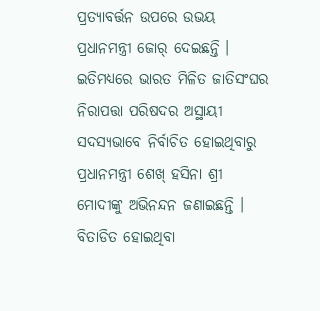ପ୍ରତ୍ୟାବର୍ତ୍ତନ ଉପରେ ଉଭୟ ପ୍ରଧାନମନ୍ତ୍ରୀ ଜୋର୍ ଦେଇଛନ୍ତି । ଇତିମଧ୍ୟରେ ଭାରତ ମିଳିତ ଜାତିସଂଘର ନିରାପତ୍ତା ପରିଷଦର ଅସ୍ଥାୟୀ ସଦସ୍ୟଭାବେ ନିର୍ବାଚିତ ହୋଇଥିବାରୁ ପ୍ରଧାନମନ୍ତ୍ରୀ ଶେଖ୍ ହସିନା ଶ୍ରୀ ମୋଦୀଙ୍କୁ ଅଭିନନ୍ଦନ ଜଣାଇଛନ୍ତି । ବିତାଡିତ ହୋଇଥିବା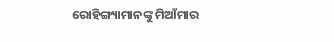ରୋହିଙ୍ଗ୍ୟାମାନଙ୍କୁ ମିଆଁମାର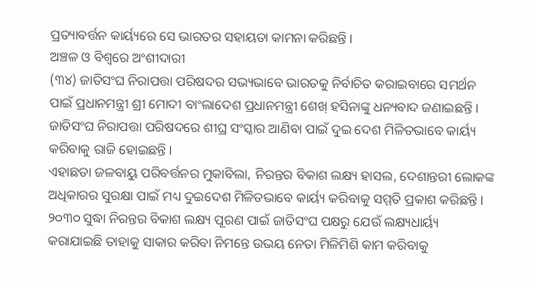ପ୍ରତ୍ୟାବର୍ତ୍ତନ କାର୍ୟ୍ୟରେ ସେ ଭାରତର ସହାୟତା କାମନା କରିଛନ୍ତି ।
ଅଞ୍ଚଳ ଓ ବିଶ୍ୱରେ ଅଂଶୀଦାରୀ
(୩୪) ଜାତିସଂଘ ନିରାପତ୍ତା ପରିଷଦର ସଭ୍ୟଭାବେ ଭାରତକୁ ନିର୍ବାଚିତ କରାଇବାରେ ସମର୍ଥନ ପାଇଁ ପ୍ରଧାନମନ୍ତ୍ରୀ ଶ୍ରୀ ମୋଦୀ ବାଂଲାଦେଶ ପ୍ରଧାନମନ୍ତ୍ରୀ ଶେଖ୍ ହସିନାଙ୍କୁ ଧନ୍ୟବାଦ ଜଣାଇଛନ୍ତି । ଜାତିସଂଘ ନିରାପତ୍ତା ପରିଷଦରେ ଶୀଘ୍ର ସଂସ୍କାର ଆଣିବା ପାଇଁ ଦୁଇ ଦେଶ ମିଳିତଭାବେ କାର୍ୟ୍ୟ କରିବାକୁ ରାଜି ହୋଇଛନ୍ତି ।
ଏହାଛଡା ଜଳବାୟୁ ପରିବର୍ତ୍ତନର ମୁକାବିଲା, ନିରନ୍ତର ବିକାଶ ଲକ୍ଷ୍ୟ ହାସଲ, ଦେଶାନ୍ତରୀ ଲୋକଙ୍କ ଅଧିକାରର ସୁରକ୍ଷା ପାଇଁ ମଧ୍ୟ ଦୁଇଦେଶ ମିଳିତଭାବେ କାର୍ୟ୍ୟ କରିବାକୁ ସମ୍ମତି ପ୍ରକାଶ କରିଛନ୍ତି । ୨୦୩୦ ସୁଦ୍ଧା ନିରନ୍ତର ବିକାଶ ଲକ୍ଷ୍ୟ ପୂରଣ ପାଇଁ ଜାତିସଂଘ ପକ୍ଷରୁ ଯେଉଁ ଲକ୍ଷ୍ୟଧାର୍ୟ୍ୟ କରାଯାଇଛି ତାହାକୁ ସାକାର କରିବା ନିମନ୍ତେ ଉଭୟ ନେତା ମିଳିମିଶି କାମ କରିବାକୁ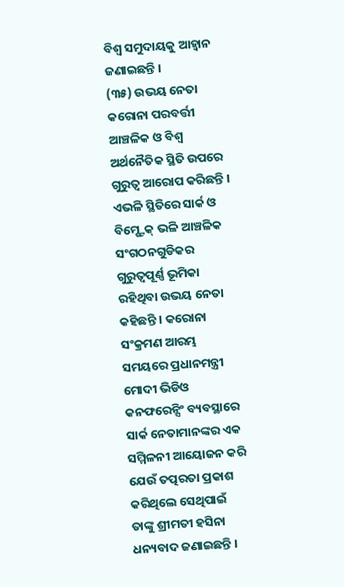ବିଶ୍ୱ ସମୁଦାୟକୁ ଆହ୍ୱାନ ଜଣାଇଛନ୍ତି ।
(୩୫) ଉଭୟ ନେତା କରୋନା ପରବର୍ତ୍ତୀ ଆଞ୍ଚଳିକ ଓ ବିଶ୍ୱ ଅର୍ଥନୈତିକ ସ୍ଥିତି ଉପରେ ଗୁରୁତ୍ୱ ଆରୋପ କରିଛନ୍ତି । ଏଭଳି ସ୍ଥିତିରେ ସାର୍କ ଓ ବିମ୍ଷ୍ଟେକ୍ ଭଳି ଆଞ୍ଚଳିକ ସଂଗଠନଗୁଡିକର ଗୁରୁତ୍ୱପୂର୍ଣ୍ଣ ଭୂମିକା ରହିଥିବା ଉଭୟ ନେତା କହିଛନ୍ତି । କରୋନା ସଂକ୍ରମଣ ଆରମ୍ଭ ସମୟରେ ପ୍ରଧାନମନ୍ତ୍ରୀ ମୋଦୀ ଭିଡିଓ କନଫରେନ୍ସିଂ ବ୍ୟବସ୍ଥାରେ ସାର୍କ ନେତାମାନଙ୍କର ଏକ ସମ୍ମିଳନୀ ଆୟୋଜନ କରି ଯେଉଁ ତତ୍ପରତା ପ୍ରକାଶ କରିଥିଲେ ସେଥିପାଇଁ ତାଙ୍କୁ ଶ୍ରୀମତୀ ହସିନା ଧନ୍ୟବାଦ ଜଣାଇଛନ୍ତି ।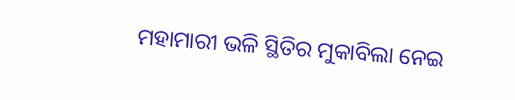ମହାମାରୀ ଭଳି ସ୍ଥିତିର ମୁକାବିଲା ନେଇ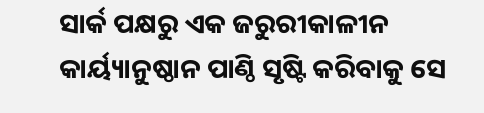ସାର୍କ ପକ୍ଷରୁ ଏକ ଜରୁରୀକାଳୀନ କାର୍ୟ୍ୟାନୁଷ୍ଠାନ ପାଣ୍ଠି ସୃଷ୍ଟି କରିବାକୁ ସେ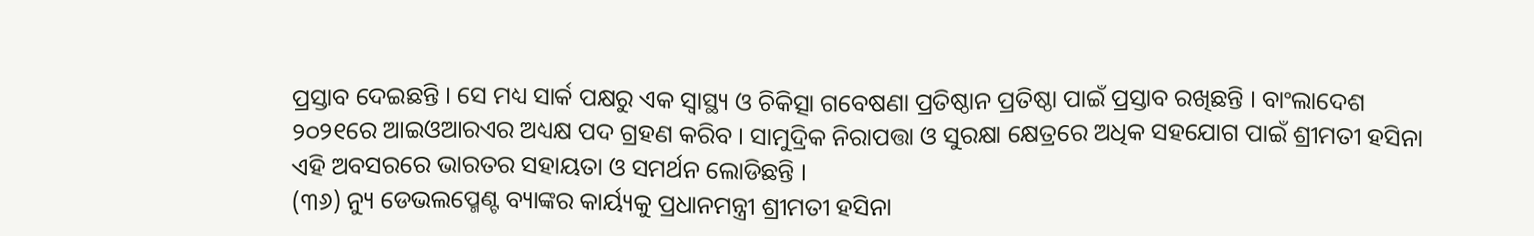ପ୍ରସ୍ତାବ ଦେଇଛନ୍ତି । ସେ ମଧ୍ୟ ସାର୍କ ପକ୍ଷରୁ ଏକ ସ୍ୱାସ୍ଥ୍ୟ ଓ ଚିକିତ୍ସା ଗବେଷଣା ପ୍ରତିଷ୍ଠାନ ପ୍ରତିଷ୍ଠା ପାଇଁ ପ୍ରସ୍ତାବ ରଖିଛନ୍ତି । ବାଂଲାଦେଶ ୨୦୨୧ରେ ଆଇଓଆରଏର ଅଧ୍ୟକ୍ଷ ପଦ ଗ୍ରହଣ କରିବ । ସାମୁଦ୍ରିକ ନିରାପତ୍ତା ଓ ସୁରକ୍ଷା କ୍ଷେତ୍ରରେ ଅଧିକ ସହଯୋଗ ପାଇଁ ଶ୍ରୀମତୀ ହସିନା ଏହି ଅବସରରେ ଭାରତର ସହାୟତା ଓ ସମର୍ଥନ ଲୋଡିଛନ୍ତି ।
(୩୬) ନ୍ୟୁ ଡେଭଲପ୍ମେଣ୍ଟ ବ୍ୟାଙ୍କର କାର୍ୟ୍ୟକୁ ପ୍ରଧାନମନ୍ତ୍ରୀ ଶ୍ରୀମତୀ ହସିନା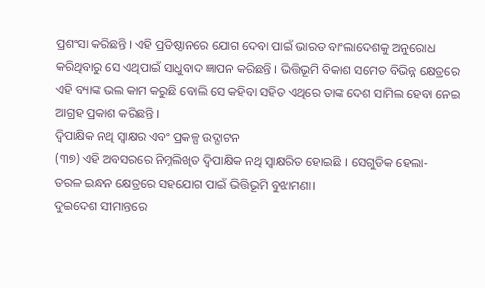ପ୍ରଶଂସା କରିଛନ୍ତି । ଏହି ପ୍ରତିଷ୍ଠାନରେ ଯୋଗ ଦେବା ପାଇଁ ଭାରତ ବାଂଲାଦେଶକୁ ଅନୁରୋଧ କରିଥିବାରୁ ସେ ଏଥିପାଇଁ ସାଧୁବାଦ ଜ୍ଞାପନ କରିଛନ୍ତି । ଭିତ୍ତିଭୂମି ବିକାଶ ସମେତ ବିଭିନ୍ନ କ୍ଷେତ୍ରରେ ଏହି ବ୍ୟାଙ୍କ ଭଲ କାମ କରୁଛି ବୋଲି ସେ କହିବା ସହିତ ଏଥିରେ ତାଙ୍କ ଦେଶ ସାମିଲ ହେବା ନେଇ ଆଗ୍ରହ ପ୍ରକାଶ କରିଛନ୍ତି ।
ଦ୍ୱିପାକ୍ଷିକ ନଥି ସ୍ୱାକ୍ଷର ଏବଂ ପ୍ରକଳ୍ପ ଉଦ୍ଘାଟନ
(୩୭) ଏହି ଅବସରରେ ନିମ୍ନଲିଖିତ ଦ୍ୱିପାକ୍ଷିକ ନଥି ସ୍ୱାକ୍ଷରିତ ହୋଇଛି । ସେଗୁଡିକ ହେଲା-
ତରଳ ଇନ୍ଧନ କ୍ଷେତ୍ରରେ ସହଯୋଗ ପାଇଁ ଭିତ୍ତିଭୂମି ବୁଝାମଣା।
ଦୁଇଦେଶ ସୀମାନ୍ତରେ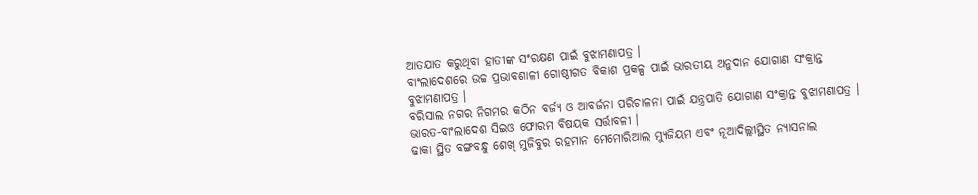ଆତଯାତ କରୁଥିବା ହାତୀଙ୍କ ସଂରକ୍ଷଣ ପାଇଁ ବୁଝାମଣାପତ୍ର ।
ବାଂଲାଦେଶରେ ଉଚ୍ଚ ପ୍ରଭାବଶାଳୀ ଗୋଷ୍ଠୀଗତ ବିକାଶ ପ୍ରକଳ୍ପ ପାଇଁ ଭାରତୀୟ ଅନୁଦାନ ଯୋଗାଣ ସଂକ୍ରାନ୍ତ ବୁଝାମଣାପତ୍ର ।
ବରିସାଲ ନଗର ନିଗମର କଠିନ ବର୍ଜ୍ୟ ଓ ଆବର୍ଜନା ପରିଚାଳନା ପାଇଁ ଯନ୍ତ୍ରପାତି ଯୋଗାଣ ସଂକ୍ରାନ୍ତ ବୁଝାମଣାପତ୍ର ।
ଭାରତ-ବାଂଲାଦେଶ ସିଇଓ ଫୋରମ ବିଷୟକ ସର୍ତ୍ତାବଳୀ ।
ଢାକା ସ୍ଥିତ ବଙ୍ଗବନ୍ଧୁ ଶେଖ୍ ମୁଜିବୁର ରହମାନ ମେମୋରିଆଲ ମ୍ୟୁଜିୟମ ଏବଂ ନୂଆଦିଲ୍ଲୀସ୍ଥିତ ନ୍ୟାସନାଲ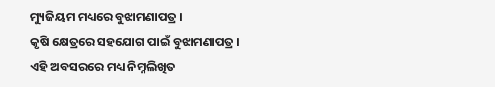ମ୍ୟୁଜିୟମ ମଧ୍ୟରେ ବୁଝାମଣାପତ୍ର ।
କୃଷି କ୍ଷେତ୍ରରେ ସହଯୋଗ ପାଇଁ ବୁଝାମଣାପତ୍ର ।
ଏହି ଅବସରରେ ମଧ୍ୟ ନିମ୍ନଲିଖିତ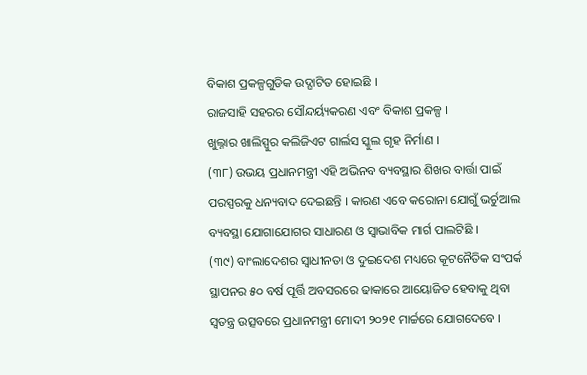ବିକାଶ ପ୍ରକଳ୍ପଗୁଡିକ ଉଦ୍ଘାଟିତ ହୋଇଛି ।
ରାଜସାହି ସହରର ସୌନ୍ଦର୍ୟ୍ୟକରଣ ଏବଂ ବିକାଶ ପ୍ରକଳ୍ପ ।
ଖୁଲ୍ନାର ଖାଲିସ୍ପୁର କଲିଜିଏଟ ଗାର୍ଲସ ସ୍କୁଲ ଗୃହ ନିର୍ମାଣ ।
(୩୮) ଉଭୟ ପ୍ରଧାନମନ୍ତ୍ରୀ ଏହି ଅଭିନବ ବ୍ୟବସ୍ଥାର ଶିଖର ବାର୍ତ୍ତା ପାଇଁ ପରସ୍ପରକୁ ଧନ୍ୟବାଦ ଦେଇଛନ୍ତି । କାରଣ ଏବେ କରୋନା ଯୋଗୁଁ ଭର୍ଚୁଆଲ ବ୍ୟବସ୍ଥା ଯୋଗାଯୋଗର ସାଧାରଣ ଓ ସ୍ୱାଭାବିକ ମାର୍ଗ ପାଲଟିଛି ।
(୩୯) ବାଂଲାଦେଶର ସ୍ୱାଧୀନତା ଓ ଦୁଇଦେଶ ମଧ୍ୟରେ କୂଟନୈତିକ ସଂପର୍କ ସ୍ଥାପନର ୫୦ ବର୍ଷ ପୂର୍ତ୍ତି ଅବସରରେ ଢାକାରେ ଆୟୋଜିତ ହେବାକୁ ଥିବା ସ୍ୱତନ୍ତ୍ର ଉତ୍ସବରେ ପ୍ରଧାନମନ୍ତ୍ରୀ ମୋଦୀ ୨୦୨୧ ମାର୍ଚ୍ଚରେ ଯୋଗଦେବେ ।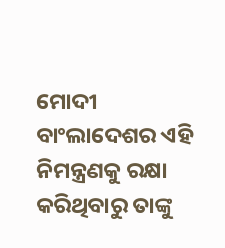ମୋଦୀ ବାଂଲାଦେଶର ଏହି ନିମନ୍ତ୍ରଣକୁ ରକ୍ଷା କରିଥିବାରୁ ତାଙ୍କୁ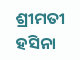ଶ୍ରୀମତୀ ହସିନା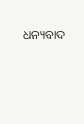ଧନ୍ୟବାଦ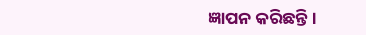ଜ୍ଞାପନ କରିଛନ୍ତି ।